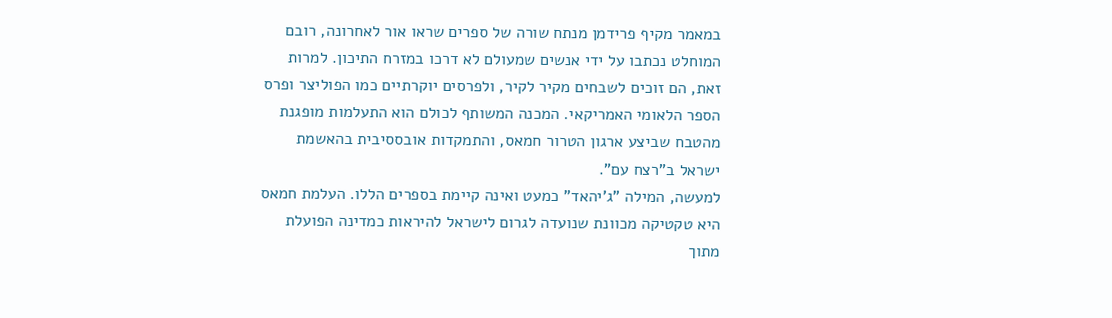במאמר מקיף פרידמן מנתח שורה של ספרים שראו אור לאחרונה, רובם המוחלט נכתבו על ידי אנשים שמעולם לא דרכו במזרח התיכון. למרות זאת, הם זוכים לשבחים מקיר לקיר, ולפרסים יוקרתיים כמו הפוליצר ופרס הספר הלאומי האמריקאי. המכנה המשותף לכולם הוא התעלמות מופגנת מהטבח שביצע ארגון הטרור חמאס, והתמקדות אובססיבית בהאשמת ישראל ב"רצח עם".
למעשה, המילה "ג'יהאד" כמעט ואינה קיימת בספרים הללו. העלמת חמאס היא טקטיקה מכוונת שנועדה לגרום לישראל להיראות כמדינה הפועלת מתוך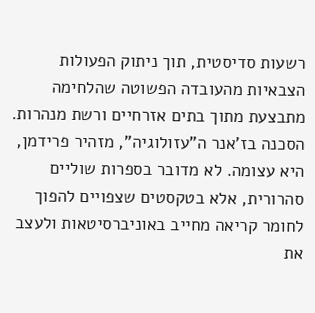רשעות סדיסטית, תוך ניתוק הפעולות הצבאיות מהעובדה הפשוטה שהלחימה מתבצעת מתוך בתים אזרחיים ורשת מנהרות.
הסכנה בז'אנר ה"עזולוגיה", מזהיר פרידמן, היא עצומה. לא מדובר בספרות שוליים סהרורית, אלא בטקסטים שצפויים להפוך לחומר קריאה מחייב באוניברסיטאות ולעצב את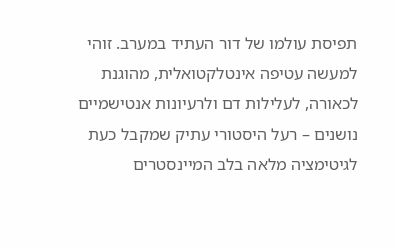תפיסת עולמו של דור העתיד במערב. זוהי למעשה עטיפה אינטלקטואלית, מהוגנת לכאורה, לעלילות דם ולרעיונות אנטישמיים נושנים – רעל היסטורי עתיק שמקבל כעת לגיטימציה מלאה בלב המיינסטרים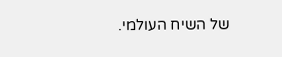של השיח העולמי.